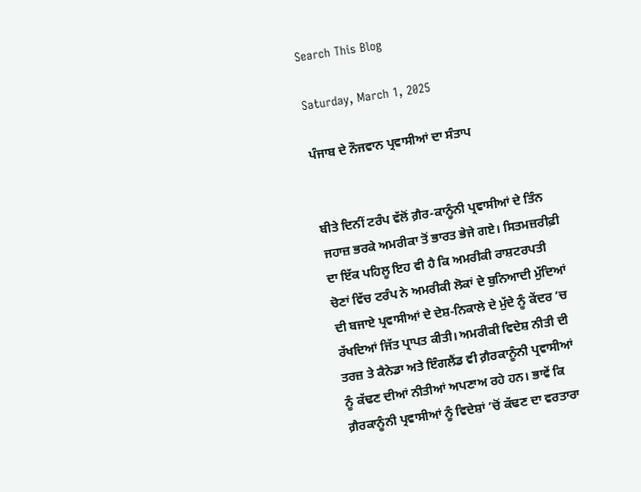Search This Blog

Saturday, March 1, 2025

ਪੰਜਾਬ ਦੇ ਨੌਜਵਾਨ ਪ੍ਰਵਾਸੀਆਂ ਦਾ ਸੰਤਾਪ


ਬੀਤੇ ਦਿਨੀਂ ਟਰੰਪ ਵੱਲੋਂ ਗ਼ੈਰ-ਕਾਨੂੰਨੀ ਪ੍ਰਵਾਸੀਆਂ ਦੇ ਤਿੰਨ ਜਹਾਜ਼ ਭਰਕੇ ਅਮਰੀਕਾ ਤੋਂ ਭਾਰਤ ਭੇਜੇ ਗਏ। ਸਿਤਮਜ਼ਰੀਫ਼ੀ ਦਾ ਇੱਕ ਪਹਿਲੂ ਇਹ ਵੀ ਹੈ ਕਿ ਅਮਰੀਕੀ ਰਾਸ਼ਟਰਪਤੀ ਚੋਣਾਂ ਵਿੱਚ ਟਰੰਪ ਨੇ ਅਮਰੀਕੀ ਲੋਕਾਂ ਦੇ ਬੁਨਿਆਦੀ ਮੁੱਦਿਆਂ ਦੀ ਬਜਾਏ ਪ੍ਰਵਾਸੀਆਂ ਦੇ ਦੇਸ਼-ਨਿਕਾਲੇ ਦੇ ਮੁੱਦੇ ਨੂੰ ਕੇਂਦਰ ’ਚ ਰੱਖਦਿਆਂ ਜਿੱਤ ਪ੍ਰਾਪਤ ਕੀਤੀ। ਅਮਰੀਕੀ ਵਿਦੇਸ਼ ਨੀਤੀ ਦੀ ਤਰਜ਼ ਤੇ ਕੈਨੇਡਾ ਅਤੇ ਇੰਗਲੈਂਡ ਵੀ ਗ਼ੈਰਕਾਨੂੰਨੀ ਪ੍ਰਵਾਸੀਆਂ ਨੂੰ ਕੱਢਣ ਦੀਆਂ ਨੀਤੀਆਂ ਅਪਣਾਅ ਰਹੇ ਹਨ। ਭਾਵੇਂ ਕਿ ਗ਼ੈਰਕਾਨੂੰਨੀ ਪ੍ਰਵਾਸੀਆਂ ਨੂੰ ਵਿਦੇਸ਼ਾਂ ’ਚੋਂ ਕੱਢਣ ਦਾ ਵਰਤਾਰਾ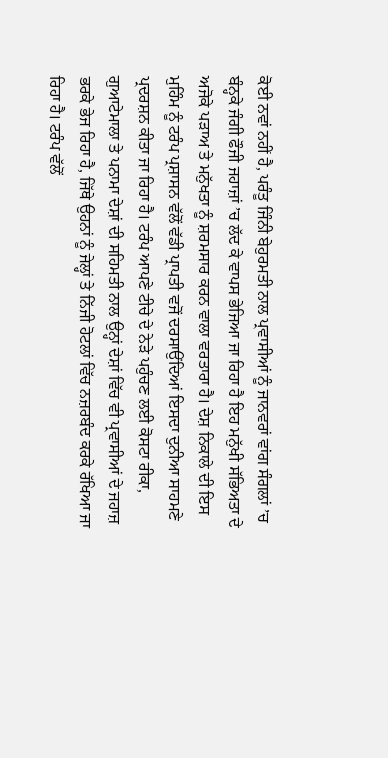ਕੋਈ ਨਵਾਂ ਨਹੀਂ ਹੈ, ਪਰੰਤੂ ਜਿੰਨੀ ਬੇਹੁਰਮਤੀ ਨਾਲ ਪ੍ਰਵਾਸੀਆਂ ਨੂੰ ਜਾਨਵਰਾਂ ਵਾਂਗ ਸੰਗਲਾਂ ’ਚ ਬੰਨ੍ਹਕੇ ਜੰਗੀ ਫੌਜੀ ਜਹਾਜ਼ਾਂ ’ਚ ਲੱਦ ਕੇ ਵਾਪਸ ਭੇਜਿਆ ਜਾ ਰਿਹਾ ਹੈ ਇਹ ਮਨੁੱਖੀ ਸੱਭਿਅਤਾ ਦੇ ਅਜੋਕੇ ਪੜਾਅ ਤੇ ਮਨੁੱਖਤਾ ਨੂੰ ਸ਼ਰਮਸਾਰ ਕਰਨ ਵਾਲਾ ਵਰਤਾਰਾ ਹੈ। ਦੇਸ਼ ਨਿਕਾਲੇ ਦੀ ਇਸ ਮੁਹਿੰਮ ਨੂੰ ਟਰੰਪ ਪ੍ਰਸ਼ਾਸਨ ਵੱਲੋਂ ਵੱਡੀ ਪ੍ਰਾਪਤੀ ਵਜੋਂ ਦਰਸਾਉਂਦਿਆਂ ਇਸਦਾ ਦੁਨੀਆ ਸਾਹਮਣੇ ਪ੍ਰਦਰਸ਼ਨ ਕੀਤਾ ਜਾ ਰਿਹਾ ਹੈ। ਟਰੰਪ ਆਪਣੇ ਟੀਚੇ ਦੇ ਨੇੜੇ ਪਹੁੰਚਣ ਲਈ ਕੋਸਟਾ ਰੀਕਾ, ਗੁਆਟੇਮਾਲਾ ਤੇ ਪਨਾਮਾ ਦੇਸ਼ਾਂ ਦੀ ਸਹਿਮਤੀ ਨਾਲ ਉਨ੍ਹਾਂ ਦੇਸ਼ਾਂ ਵਿੱਚ ਵੀ ਪ੍ਰਵਾਸੀਆਂ ਦੇ ਜਹਾਜ਼ ਭਰਕੇ ਭੇਜ ਰਿਹਾ ਹੈ, ਜਿੱਥੇ ਉਹਨਾਂ ਨੂੰ ਜੇਲ੍ਹਾਂ ਤੇ ਨਿੱਜੀ ਹੋਟਲਾਂ ਵਿੱਚ ਨਜ਼ਰਬੰਦ ਕਰਕੇ ਰੱਖਿਆ ਜਾ ਰਿਹਾ ਹੈ। ਟਰੰਪ ਵੱਲੋਂ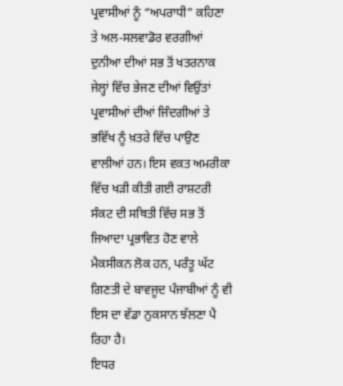ਪ੍ਰਵਾਸੀਆਂ ਨੂੰ “ਅਪਰਾਧੀ” ਕਹਿਣਾ ਤੇ ਅਲ-ਸਲਵਾਡੋਰ ਵਰਗੀਆਂ ਦੁਨੀਆ ਦੀਆਂ ਸਭ ਤੋਂ ਖਤਰਨਾਕ ਜੇਲ੍ਹਾਂ ਵਿੱਚ ਭੇਜਣ ਦੀਆਂ ਵਿਉਂਤਾਂ ਪ੍ਰਵਾਸੀਆਂ ਦੀਆਂ ਜਿੰਦਗੀਆਂ ਤੇ ਭਵਿੱਖ ਨੂੰ ਖ਼ਤਰੇ ਵਿੱਚ ਪਾਉਣ ਵਾਲੀਆਂ ਹਨ। ਇਸ ਵਕਤ ਅਮਰੀਕਾ ਵਿੱਚ ਖੜੀ ਕੀਤੀ ਗਈ ਰਾਸ਼ਟਰੀ ਸੰਕਟ ਦੀ ਸਥਿਤੀ ਵਿੱਚ ਸਭ ਤੋਂ ਜਿਆਦਾ ਪ੍ਰਭਾਵਿਤ ਹੋਣ ਵਾਲੇ ਮੈਕਸੀਕਨ ਲੋਕ ਹਨ, ਪਰੰਤੂ ਘੱਟ ਗਿਣਤੀ ਦੇ ਬਾਵਜੂਦ ਪੰਜਾਬੀਆਂ ਨੂੰ ਵੀ ਇਸ ਦਾ ਵੱਡਾ ਨੁਕਸਾਨ ਝੱਲਣਾ ਪੈ ਰਿਹਾ ਹੈ।
ਇਧਰ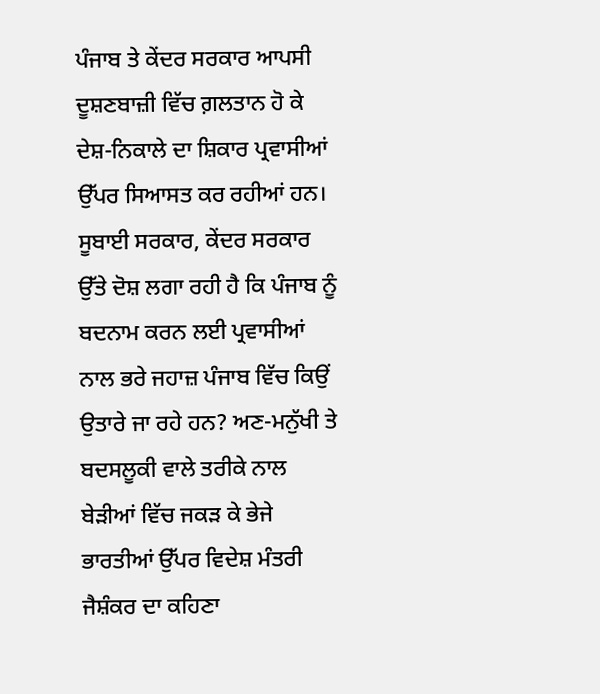ਪੰਜਾਬ ਤੇ ਕੇਂਦਰ ਸਰਕਾਰ ਆਪਸੀ ਦੂਸ਼ਣਬਾਜ਼ੀ ਵਿੱਚ ਗ਼ਲਤਾਨ ਹੋ ਕੇ ਦੇਸ਼-ਨਿਕਾਲੇ ਦਾ ਸ਼ਿਕਾਰ ਪ੍ਰਵਾਸੀਆਂ ਉੱਪਰ ਸਿਆਸਤ ਕਰ ਰਹੀਆਂ ਹਨ। ਸੂਬਾਈ ਸਰਕਾਰ, ਕੇਂਦਰ ਸਰਕਾਰ ਉੱਤੇ ਦੋਸ਼ ਲਗਾ ਰਹੀ ਹੈ ਕਿ ਪੰਜਾਬ ਨੂੰ ਬਦਨਾਮ ਕਰਨ ਲਈ ਪ੍ਰਵਾਸੀਆਂ ਨਾਲ ਭਰੇ ਜਹਾਜ਼ ਪੰਜਾਬ ਵਿੱਚ ਕਿਉਂ ਉਤਾਰੇ ਜਾ ਰਹੇ ਹਨ? ਅਣ-ਮਨੁੱਖੀ ਤੇ ਬਦਸਲੂਕੀ ਵਾਲੇ ਤਰੀਕੇ ਨਾਲ ਬੇੜੀਆਂ ਵਿੱਚ ਜਕੜ ਕੇ ਭੇਜੇ ਭਾਰਤੀਆਂ ਉੱਪਰ ਵਿਦੇਸ਼ ਮੰਤਰੀ ਜੈਸ਼ੰਕਰ ਦਾ ਕਹਿਣਾ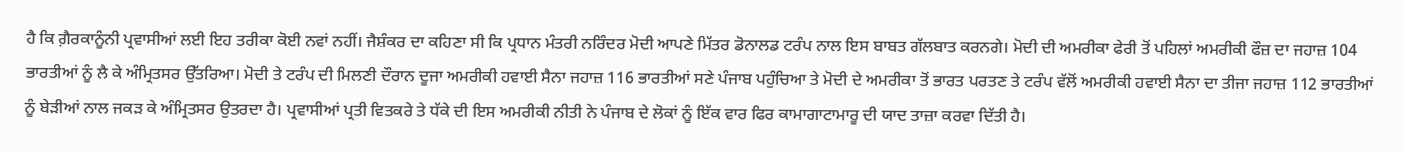ਹੈ ਕਿ ਗ਼ੈਰਕਾਨੂੰਨੀ ਪ੍ਰਵਾਸੀਆਂ ਲਈ ਇਹ ਤਰੀਕਾ ਕੋਈ ਨਵਾਂ ਨਹੀਂ। ਜੈਸ਼ੰਕਰ ਦਾ ਕਹਿਣਾ ਸੀ ਕਿ ਪ੍ਰਧਾਨ ਮੰਤਰੀ ਨਰਿੰਦਰ ਮੋਦੀ ਆਪਣੇ ਮਿੱਤਰ ਡੋਨਾਲਡ ਟਰੰਪ ਨਾਲ ਇਸ ਬਾਬਤ ਗੱਲਬਾਤ ਕਰਨਗੇ। ਮੋਦੀ ਦੀ ਅਮਰੀਕਾ ਫੇਰੀ ਤੋਂ ਪਹਿਲਾਂ ਅਮਰੀਕੀ ਫੌਜ਼ ਦਾ ਜਹਾਜ਼ 104 ਭਾਰਤੀਆਂ ਨੂੰ ਲੈ ਕੇ ਅੰਮ੍ਰਿਤਸਰ ਉੱਤਰਿਆ। ਮੋਦੀ ਤੇ ਟਰੰਪ ਦੀ ਮਿਲਣੀ ਦੌਰਾਨ ਦੂਜਾ ਅਮਰੀਕੀ ਹਵਾਈ ਸੈਨਾ ਜਹਾਜ਼ 116 ਭਾਰਤੀਆਂ ਸਣੇ ਪੰਜਾਬ ਪਹੁੰਚਿਆ ਤੇ ਮੋਦੀ ਦੇ ਅਮਰੀਕਾ ਤੋਂ ਭਾਰਤ ਪਰਤਣ ਤੇ ਟਰੰਪ ਵੱਲੋਂ ਅਮਰੀਕੀ ਹਵਾਈ ਸੈਨਾ ਦਾ ਤੀਜਾ ਜਹਾਜ਼ 112 ਭਾਰਤੀਆਂ ਨੂੰ ਬੇੜੀਆਂ ਨਾਲ ਜਕੜ ਕੇ ਅੰਮ੍ਰਿਤਸਰ ਉਤਰਦਾ ਹੈ। ਪ੍ਰਵਾਸੀਆਂ ਪ੍ਰਤੀ ਵਿਤਕਰੇ ਤੇ ਧੱਕੇ ਦੀ ਇਸ ਅਮਰੀਕੀ ਨੀਤੀ ਨੇ ਪੰਜਾਬ ਦੇ ਲੋਕਾਂ ਨੂੰ ਇੱਕ ਵਾਰ ਫਿਰ ਕਾਮਾਗਾਟਾਮਾਰੂ ਦੀ ਯਾਦ ਤਾਜ਼ਾ ਕਰਵਾ ਦਿੱਤੀ ਹੈ।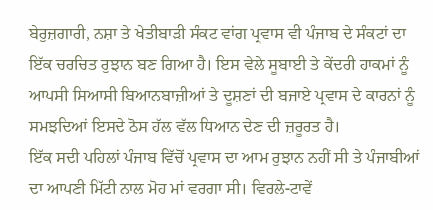ਬੇਰੁਜ਼ਗਾਰੀ, ਨਸ਼ਾ ਤੇ ਖੇਤੀਬਾੜੀ ਸੰਕਟ ਵਾਂਗ ਪ੍ਰਵਾਸ ਵੀ ਪੰਜਾਬ ਦੇ ਸੰਕਟਾਂ ਦਾ ਇੱਕ ਚਰਚਿਤ ਰੁਝਾਨ ਬਣ ਗਿਆ ਹੈ। ਇਸ ਵੇਲੇ ਸੂਬਾਈ ਤੇ ਕੇਂਦਰੀ ਹਾਕਮਾਂ ਨੂੰ ਆਪਸੀ ਸਿਆਸੀ ਬਿਆਨਬਾਜ਼ੀਆਂ ਤੇ ਦੂਸ਼ਣਾਂ ਦੀ ਬਜਾਏ ਪ੍ਰਵਾਸ ਦੇ ਕਾਰਨਾਂ ਨੂੰ ਸਮਝਦਿਆਂ ਇਸਦੇ ਠੋਸ ਹੱਲ ਵੱਲ ਧਿਆਨ ਦੇਣ ਦੀ ਜ਼ਰੂਰਤ ਹੈ।
ਇੱਕ ਸਦੀ ਪਹਿਲਾਂ ਪੰਜਾਬ ਵਿੱਚੋਂ ਪ੍ਰਵਾਸ ਦਾ ਆਮ ਰੁਝਾਨ ਨਹੀਂ ਸੀ ਤੇ ਪੰਜਾਬੀਆਂ ਦਾ ਆਪਣੀ ਮਿੱਟੀ ਨਾਲ ਮੋਹ ਮਾਂ ਵਰਗਾ ਸੀ। ਵਿਰਲੇ-ਟਾਵੇਂ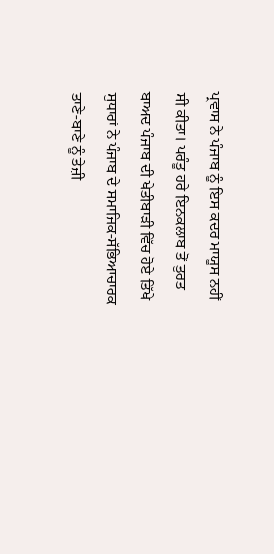ਪ੍ਰਵਾਸ ਨੇ ਪੰਜਾਬ ਨੂੰ ਇਸ ਕਦਰ ਮਾਯੂਸ ਨਹੀਂ ਸੀ ਕੀਤਾ। ਪਰੰਤੂ ਹਰੇ ਇਨਕਲਾਬ ਤੋਂ ਤੁਰਤ ਬਾਅਦ ਪੰਜਾਬ ਦੀ ਖੇਤੀਬਾੜੀ ਵਿੱਚ ਹੋਏ ਤਿੱਖੇ ਸੁਧਾਰਾਂ ਨੇ ਪੰਜਾਬ ਦੇ ਸਮਾਜਿਕ-ਸੱਭਿਆਚਾਰਕ ਤਾਣੇ-ਬਾਣੇ ਨੂੰ ਤੇਜ਼ੀ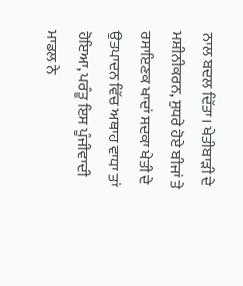ਨਾਲ ਬਦਲ ਦਿੱਤਾ। ਖੇਤੀਬਾੜੀ ਦੇ ਮਸ਼ੀਨੀਕਰਨ, ਸੁਧਰੇ ਹੋਏ ਬੀਜਾਂ ਤੇ ਰਸਾਇਣਕ ਖਾਦਾਂ ਸਦਕਾ ਖੇਤੀ ਦੇ ਉਤਪਾਦਨ ਵਿੱਚ ਅਥਾਹ ਵਾਧਾ ਤਾਂ ਹੋਇਆ, ਪਰੰਤੂ ਇਸ ਪੂੰਜੀਵਾਦੀ ਮਾਡਲ ਨੇ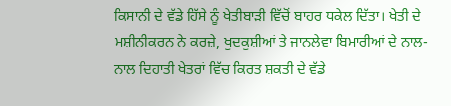ਕਿਸਾਨੀ ਦੇ ਵੱਡੇ ਹਿੱਸੇ ਨੂੰ ਖੇਤੀਬਾੜੀ ਵਿੱਚੋਂ ਬਾਹਰ ਧਕੇਲ ਦਿੱਤਾ। ਖੇਤੀ ਦੇ ਮਸ਼ੀਨੀਕਰਨ ਨੇ ਕਰਜ਼ੇ, ਖੁਦਕੁਸ਼ੀਆਂ ਤੇ ਜਾਨਲੇਵਾ ਬਿਮਾਰੀਆਂ ਦੇ ਨਾਲ-ਨਾਲ ਦਿਹਾਤੀ ਖੇਤਰਾਂ ਵਿੱਚ ਕਿਰਤ ਸ਼ਕਤੀ ਦੇ ਵੱਡੇ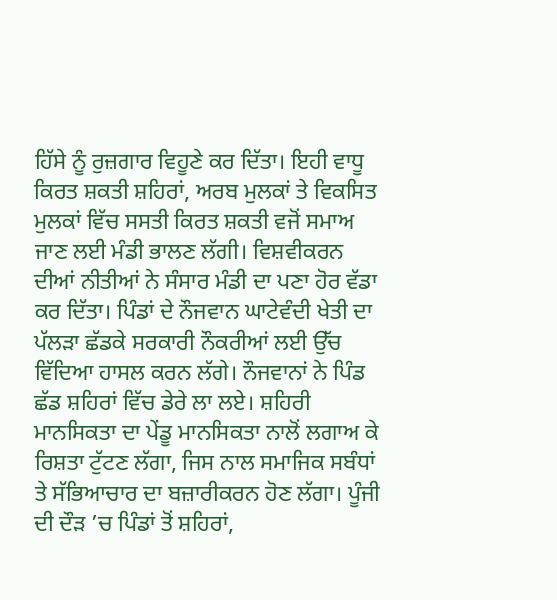ਹਿੱਸੇ ਨੂੰ ਰੁਜ਼ਗਾਰ ਵਿਹੂਣੇ ਕਰ ਦਿੱਤਾ। ਇਹੀ ਵਾਧੂ ਕਿਰਤ ਸ਼ਕਤੀ ਸ਼ਹਿਰਾਂ, ਅਰਬ ਮੁਲਕਾਂ ਤੇ ਵਿਕਸਿਤ ਮੁਲਕਾਂ ਵਿੱਚ ਸਸਤੀ ਕਿਰਤ ਸ਼ਕਤੀ ਵਜੋਂ ਸਮਾਅ ਜਾਣ ਲਈ ਮੰਡੀ ਭਾਲਣ ਲੱਗੀ। ਵਿਸ਼ਵੀਕਰਨ ਦੀਆਂ ਨੀਤੀਆਂ ਨੇ ਸੰਸਾਰ ਮੰਡੀ ਦਾ ਪਣਾ ਹੋਰ ਵੱਡਾ ਕਰ ਦਿੱਤਾ। ਪਿੰਡਾਂ ਦੇ ਨੌਜਵਾਨ ਘਾਟੇਵੰਦੀ ਖੇਤੀ ਦਾ ਪੱਲੜਾ ਛੱਡਕੇ ਸਰਕਾਰੀ ਨੌਕਰੀਆਂ ਲਈ ਉੱਚ ਵਿੱਦਿਆ ਹਾਸਲ ਕਰਨ ਲੱਗੇ। ਨੌਜਵਾਨਾਂ ਨੇ ਪਿੰਡ ਛੱਡ ਸ਼ਹਿਰਾਂ ਵਿੱਚ ਡੇਰੇ ਲਾ ਲਏ। ਸ਼ਹਿਰੀ ਮਾਨਸਿਕਤਾ ਦਾ ਪੇਂਡੂ ਮਾਨਸਿਕਤਾ ਨਾਲੋਂ ਲਗਾਅ ਕੇ ਰਿਸ਼ਤਾ ਟੁੱਟਣ ਲੱਗਾ, ਜਿਸ ਨਾਲ ਸਮਾਜਿਕ ਸਬੰਧਾਂ ਤੇ ਸੱਭਿਆਚਾਰ ਦਾ ਬਜ਼ਾਰੀਕਰਨ ਹੋਣ ਲੱਗਾ। ਪੂੰਜੀ ਦੀ ਦੌੜ ’ਚ ਪਿੰਡਾਂ ਤੋਂ ਸ਼ਹਿਰਾਂ,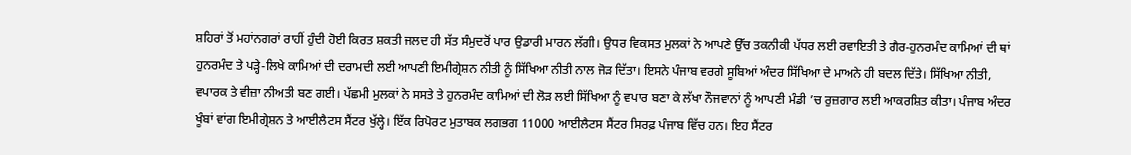ਸ਼ਹਿਰਾਂ ਤੋਂ ਮਹਾਂਨਗਰਾਂ ਰਾਹੀਂ ਹੁੰਦੀ ਹੋਈ ਕਿਰਤ ਸ਼ਕਤੀ ਜਲਦ ਹੀ ਸੱਤ ਸੰਮੁਦਰੋਂ ਪਾਰ ਉਡਾਰੀ ਮਾਰਨ ਲੱਗੀ। ਉਧਰ ਵਿਕਸਤ ਮੁਲਕਾਂ ਨੇ ਆਪਣੇ ਉੱਚ ਤਕਨੀਕੀ ਪੱਧਰ ਲਈ ਰਵਾਇਤੀ ਤੇ ਗੈਰ-ਹੁਨਰਮੰਦ ਕਾਮਿਆਂ ਦੀ ਥਾਂ ਹੁਨਰਮੰਦ ਤੇ ਪੜ੍ਹੇ-ਲਿਖੇ ਕਾਮਿਆਂ ਦੀ ਦਰਾਮਦੀ ਲਈ ਆਪਣੀ ਇਮੀਗ੍ਰੇਸ਼ਨ ਨੀਤੀ ਨੂੰ ਸਿੱਖਿਆ ਨੀਤੀ ਨਾਲ ਜੋੜ ਦਿੱਤਾ। ਇਸਨੇ ਪੰਜਾਬ ਵਰਗੇ ਸੂਬਿਆਂ ਅੰਦਰ ਸਿੱਖਿਆ ਦੇ ਮਾਅਨੇ ਹੀ ਬਦਲ ਦਿੱਤੇ। ਸਿੱਖਿਆ ਨੀਤੀ, ਵਪਾਰਕ ਤੇ ਵੀਜ਼ਾ ਨੀਅਤੀ ਬਣ ਗਈ। ਪੱਛਮੀ ਮੁਲਕਾਂ ਨੇ ਸਸਤੇ ਤੇ ਹੁਨਰਮੰਦ ਕਾਮਿਆਂ ਦੀ ਲੋੜ ਲਈ ਸਿੱਖਿਆ ਨੂੰ ਵਪਾਰ ਬਣਾ ਕੇ ਲੱਖਾ ਨੌਜਵਾਨਾਂ ਨੂੰ ਆਪਣੀ ਮੰਡੀ ’ਚ ਰੁਜ਼ਗਾਰ ਲਈ ਆਕਰਸ਼ਿਤ ਕੀਤਾ। ਪੰਜਾਬ ਅੰਦਰ ਖੂੰਬਾਂ ਵਾਂਗ ਇਮੀਗ੍ਰੇਸ਼ਨ ਤੇ ਆਈਲੈਟਸ ਸੈਂਟਰ ਖੁੱਲ੍ਹੇ। ਇੱਕ ਰਿਪੋਰਟ ਮੁਤਾਬਕ ਲਗਭਗ 11000 ਆਈਲੈਟਸ ਸੈਂਟਰ ਸਿਰਫ਼ ਪੰਜਾਬ ਵਿੱਚ ਹਨ। ਇਹ ਸੈਂਟਰ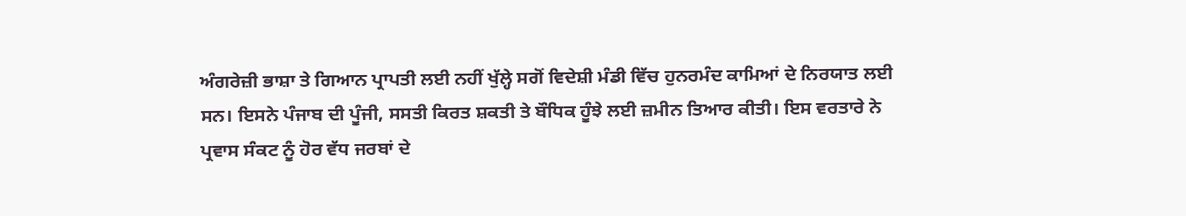ਅੰਗਰੇਜ਼ੀ ਭਾਸ਼ਾ ਤੇ ਗਿਆਨ ਪ੍ਰਾਪਤੀ ਲਈ ਨਹੀਂ ਖੁੱਲ੍ਹੇ ਸਗੋਂ ਵਿਦੇਸ਼ੀ ਮੰਡੀ ਵਿੱਚ ਹੁਨਰਮੰਦ ਕਾਮਿਆਂ ਦੇ ਨਿਰਯਾਤ ਲਈ ਸਨ। ਇਸਨੇ ਪੰਜਾਬ ਦੀ ਪੂੰਜੀ, ਸਸਤੀ ਕਿਰਤ ਸ਼ਕਤੀ ਤੇ ਬੌਧਿਕ ਹੂੰਝੇ ਲਈ ਜ਼ਮੀਨ ਤਿਆਰ ਕੀਤੀ। ਇਸ ਵਰਤਾਰੇ ਨੇ ਪ੍ਰਵਾਸ ਸੰਕਟ ਨੂੰ ਹੋਰ ਵੱਧ ਜਰਬਾਂ ਦੇ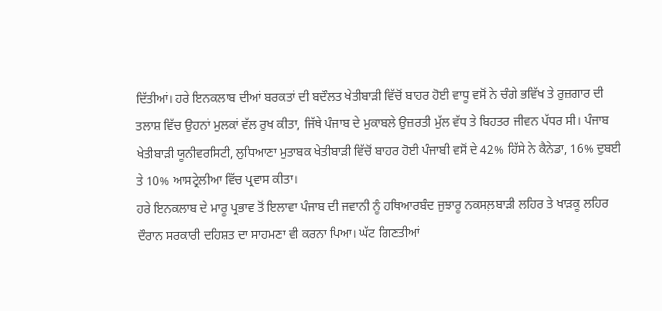ਦਿੱਤੀਆਂ। ਹਰੇ ਇਨਕਲਾਬ ਦੀਆਂ ਬਰਕਤਾਂ ਦੀ ਬਦੌਲਤ ਖੇਤੀਬਾੜੀ ਵਿੱਚੋਂ ਬਾਹਰ ਹੋਈ ਵਾਧੂ ਵਸੋਂ ਨੇ ਚੰਗੇ ਭਵਿੱਖ ਤੇ ਰੁਜ਼ਗਾਰ ਦੀ ਤਲਾਸ਼ ਵਿੱਚ ਉਹਨਾਂ ਮੁਲਕਾਂ ਵੱਲ ਰੁਖ ਕੀਤਾ, ਜਿੱਥੇ ਪੰਜਾਬ ਦੇ ਮੁਕਾਬਲੇ ਉਜ਼ਰਤੀ ਮੁੱਲ ਵੱਧ ਤੇ ਬਿਹਤਰ ਜੀਵਨ ਪੱਧਰ ਸੀ। ਪੰਜਾਬ ਖੇਤੀਬਾੜੀ ਯੂਨੀਵਰਸਿਟੀ, ਲੁਧਿਆਣਾ ਮੁਤਾਬਕ ਖੇਤੀਬਾੜੀ ਵਿੱਚੋਂ ਬਾਹਰ ਹੋਈ ਪੰਜਾਬੀ ਵਸੋਂ ਦੇ 42% ਹਿੱਸੇ ਨੇ ਕੈਨੇਡਾ, 16% ਦੁਬਈ ਤੇ 10% ਆਸਟ੍ਰੇਲੀਆ ਵਿੱਚ ਪ੍ਰਵਾਸ ਕੀਤਾ।
ਹਰੇ ਇਨਕਲਾਬ ਦੇ ਮਾਰੂ ਪ੍ਰਭਾਵ ਤੋਂ ਇਲਾਵਾ ਪੰਜਾਬ ਦੀ ਜਵਾਨੀ ਨੂੰ ਹਥਿਆਰਬੰਦ ਜੁਝਾਰੂ ਨਕਸਲ਼ਬਾੜੀ ਲਹਿਰ ਤੇ ਖਾੜਕੂ ਲਹਿਰ ਦੌਰਾਨ ਸਰਕਾਰੀ ਦਹਿਸ਼ਤ ਦਾ ਸਾਹਮਣਾ ਵੀ ਕਰਨਾ ਪਿਆ। ਘੱਟ ਗਿਣਤੀਆਂ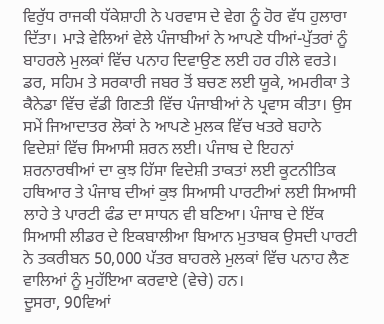ਵਿਰੁੱਧ ਰਾਜਕੀ ਧੱਕੇਸ਼ਾਹੀ ਨੇ ਪਰਵਾਸ ਦੇ ਵੇਗ ਨੂੰ ਹੋਰ ਵੱਧ ਹੁਲਾਰਾ ਦਿੱਤਾ। ਮਾੜੇ ਵੇਲਿਆਂ ਵੇਲੇ ਪੰਜਾਬੀਆਂ ਨੇ ਆਪਣੇ ਧੀਆਂ-ਪੁੱਤਰਾਂ ਨੂੰ ਬਾਹਰਲੇ ਮੁਲਕਾਂ ਵਿੱਚ ਪਨਾਹ ਦਿਵਾਉਣ ਲਈ ਹਰ ਹੀਲੇ ਵਰਤੇ। ਡਰ, ਸਹਿਮ ਤੇ ਸਰਕਾਰੀ ਜਬਰ ਤੋਂ ਬਚਣ ਲਈ ਯੂਕੇ, ਅਮਰੀਕਾ ਤੇ ਕੈਨੇਡਾ ਵਿੱਚ ਵੱਡੀ ਗਿਣਤੀ ਵਿੱਚ ਪੰਜਾਬੀਆਂ ਨੇ ਪ੍ਰਵਾਸ ਕੀਤਾ। ਉਸ ਸਮੇਂ ਜਿਆਦਾਤਰ ਲੋਕਾਂ ਨੇ ਆਪਣੇ ਮੁਲਕ ਵਿੱਚ ਖਤਰੇ ਬਹਾਨੇ ਵਿਦੇਸ਼ਾਂ ਵਿੱਚ ਸਿਆਸੀ ਸ਼ਰਨ ਲਈ। ਪੰਜਾਬ ਦੇ ਇਹਨਾਂ ਸ਼ਰਨਾਰਥੀਆਂ ਦਾ ਕੁਝ ਹਿੱਸਾ ਵਿਦੇਸ਼ੀ ਤਾਕਤਾਂ ਲਈ ਕੂਟਨੀਤਿਕ ਹਥਿਆਰ ਤੇ ਪੰਜਾਬ ਦੀਆਂ ਕੁਝ ਸਿਆਸੀ ਪਾਰਟੀਆਂ ਲਈ ਸਿਆਸੀ ਲਾਹੇ ਤੇ ਪਾਰਟੀ ਫੰਡ ਦਾ ਸਾਧਨ ਵੀ ਬਣਿਆ। ਪੰਜਾਬ ਦੇ ਇੱਕ ਸਿਆਸੀ ਲੀਡਰ ਦੇ ਇਕਬਾਲੀਆ ਬਿਆਨ ਮੁਤਾਬਕ ਉਸਦੀ ਪਾਰਟੀ ਨੇ ਤਕਰੀਬਨ 50,000 ਪੱਤਰ ਬਾਹਰਲੇ ਮੁਲਕਾਂ ਵਿੱਚ ਪਨਾਹ ਲੈਣ ਵਾਲਿਆਂ ਨੂੰ ਮੁਹੱਇਆ ਕਰਵਾਏ (ਵੇਚੇ) ਹਨ।
ਦੂਸਰਾ, 90ਵਿਆਂ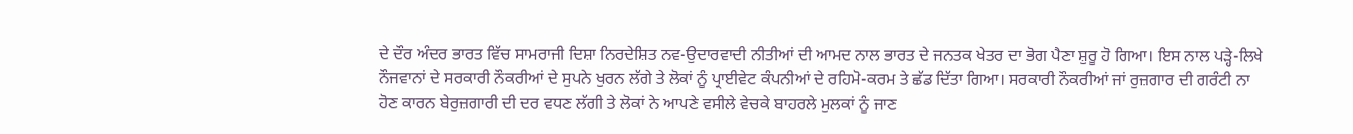ਦੇ ਦੌਰ ਅੰਦਰ ਭਾਰਤ ਵਿੱਚ ਸਾਮਰਾਜੀ ਦਿਸ਼ਾ ਨਿਰਦੇਸ਼ਿਤ ਨਵ-ਉਦਾਰਵਾਦੀ ਨੀਤੀਆਂ ਦੀ ਆਮਦ ਨਾਲ ਭਾਰਤ ਦੇ ਜਨਤਕ ਖੇਤਰ ਦਾ ਭੋਗ ਪੈਣਾ ਸ਼ੁਰੂ ਹੋ ਗਿਆ। ਇਸ ਨਾਲ ਪੜ੍ਹੇ-ਲਿਖੇ ਨੌਜਵਾਨਾਂ ਦੇ ਸਰਕਾਰੀ ਨੌਕਰੀਆਂ ਦੇ ਸੁਪਨੇ ਖੁਰਨ ਲੱਗੇ ਤੇ ਲੋਕਾਂ ਨੂੰ ਪ੍ਰਾਈਵੇਟ ਕੰਪਨੀਆਂ ਦੇ ਰਹਿਮੋ-ਕਰਮ ਤੇ ਛੱਡ ਦਿੱਤਾ ਗਿਆ। ਸਰਕਾਰੀ ਨੌਕਰੀਆਂ ਜਾਂ ਰੁਜ਼ਗਾਰ ਦੀ ਗਰੰਟੀ ਨਾ ਹੋਣ ਕਾਰਨ ਬੇਰੁਜ਼ਗਾਰੀ ਦੀ ਦਰ ਵਧਣ ਲੱਗੀ ਤੇ ਲੋਕਾਂ ਨੇ ਆਪਣੇ ਵਸੀਲੇ ਵੇਚਕੇ ਬਾਹਰਲੇ ਮੁਲਕਾਂ ਨੂੰ ਜਾਣ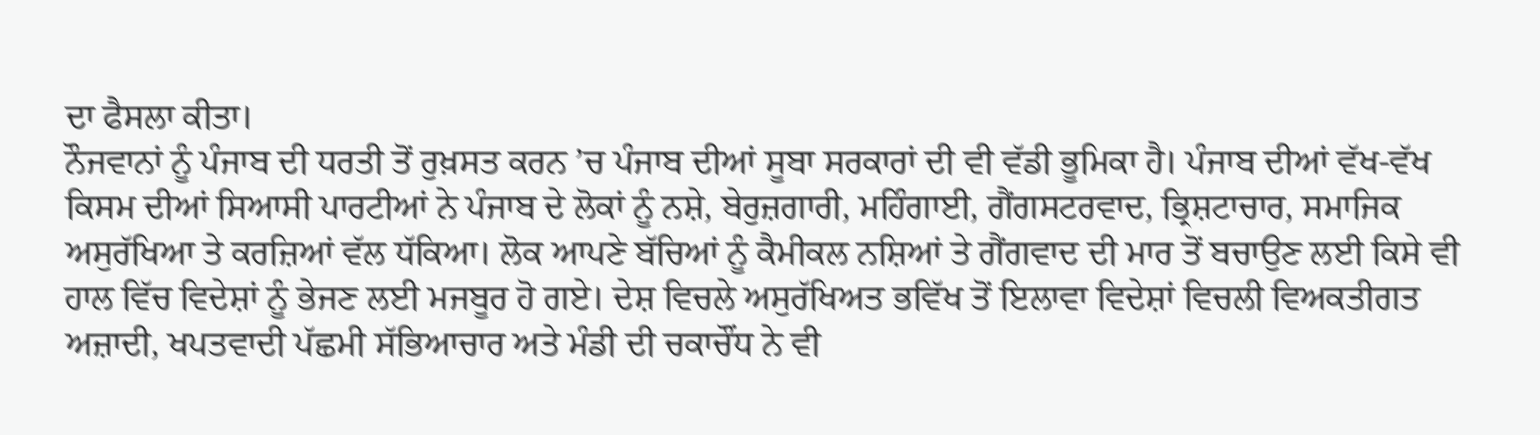ਦਾ ਫੈਸਲਾ ਕੀਤਾ।
ਨੌਜਵਾਨਾਂ ਨੂੰ ਪੰਜਾਬ ਦੀ ਧਰਤੀ ਤੋਂ ਰੁਖ਼ਸਤ ਕਰਨ ’ਚ ਪੰਜਾਬ ਦੀਆਂ ਸੂਬਾ ਸਰਕਾਰਾਂ ਦੀ ਵੀ ਵੱਡੀ ਭੂਮਿਕਾ ਹੈ। ਪੰਜਾਬ ਦੀਆਂ ਵੱਖ-ਵੱਖ ਕਿਸਮ ਦੀਆਂ ਸਿਆਸੀ ਪਾਰਟੀਆਂ ਨੇ ਪੰਜਾਬ ਦੇ ਲੋਕਾਂ ਨੂੰ ਨਸ਼ੇ, ਬੇਰੁਜ਼ਗਾਰੀ, ਮਹਿੰਗਾਈ, ਗੈਂਗਸਟਰਵਾਦ, ਭ੍ਰਿਸ਼ਟਾਚਾਰ, ਸਮਾਜਿਕ ਅਸੁਰੱਖਿਆ ਤੇ ਕਰਜ਼ਿਆਂ ਵੱਲ ਧੱਕਿਆ। ਲੋਕ ਆਪਣੇ ਬੱਚਿਆਂ ਨੂੰ ਕੈਮੀਕਲ ਨਸ਼ਿਆਂ ਤੇ ਗੈਂਗਵਾਦ ਦੀ ਮਾਰ ਤੋਂ ਬਚਾਉਣ ਲਈ ਕਿਸੇ ਵੀ ਹਾਲ ਵਿੱਚ ਵਿਦੇਸ਼ਾਂ ਨੂੰ ਭੇਜਣ ਲਈ ਮਜਬੂਰ ਹੋ ਗਏ। ਦੇਸ਼ ਵਿਚਲੇ ਅਸੁਰੱਖਿਅਤ ਭਵਿੱਖ ਤੋਂ ਇਲਾਵਾ ਵਿਦੇਸ਼ਾਂ ਵਿਚਲੀ ਵਿਅਕਤੀਗਤ ਅਜ਼ਾਦੀ, ਖਪਤਵਾਦੀ ਪੱਛਮੀ ਸੱਭਿਆਚਾਰ ਅਤੇ ਮੰਡੀ ਦੀ ਚਕਾਚੌਂਧ ਨੇ ਵੀ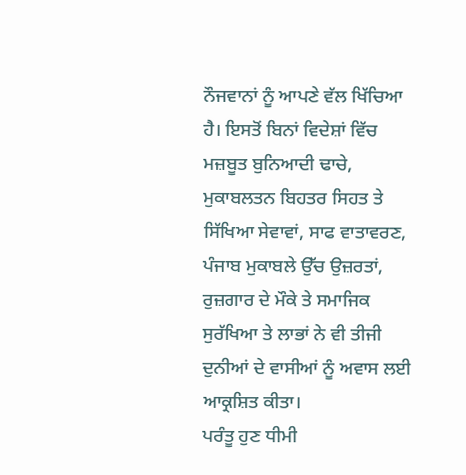ਨੌਜਵਾਨਾਂ ਨੂੰ ਆਪਣੇ ਵੱਲ ਖਿੱਚਿਆ ਹੈ। ਇਸਤੋਂ ਬਿਨਾਂ ਵਿਦੇਸ਼ਾਂ ਵਿੱਚ ਮਜ਼ਬੂਤ ਬੁਨਿਆਦੀ ਢਾਚੇ, ਮੁਕਾਬਲਤਨ ਬਿਹਤਰ ਸਿਹਤ ਤੇ ਸਿੱਖਿਆ ਸੇਵਾਵਾਂ, ਸਾਫ ਵਾਤਾਵਰਣ, ਪੰਜਾਬ ਮੁਕਾਬਲੇ ਉੱਚ ਉਜ਼ਰਤਾਂ, ਰੁਜ਼ਗਾਰ ਦੇ ਮੌਕੇ ਤੇ ਸਮਾਜਿਕ ਸੁਰੱਖਿਆ ਤੇ ਲਾਭਾਂ ਨੇ ਵੀ ਤੀਜੀ ਦੁਨੀਆਂ ਦੇ ਵਾਸੀਆਂ ਨੂੰ ਅਵਾਸ ਲਈ ਆਕ੍ਰਸ਼ਿਤ ਕੀਤਾ।
ਪਰੰਤੂ ਹੁਣ ਧੀਮੀ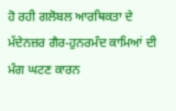ਹੋ ਰਹੀ ਗਲੋਬਲ ਆਰਥਿਕਤਾ ਦੇ ਮੱਦੇਨਜ਼ਰ ਗੈਰ-ਹੁਨਰਮੰਦ ਕਾਮਿਆਂ ਦੀ ਮੰਗ ਘਟਣ ਕਾਰਨ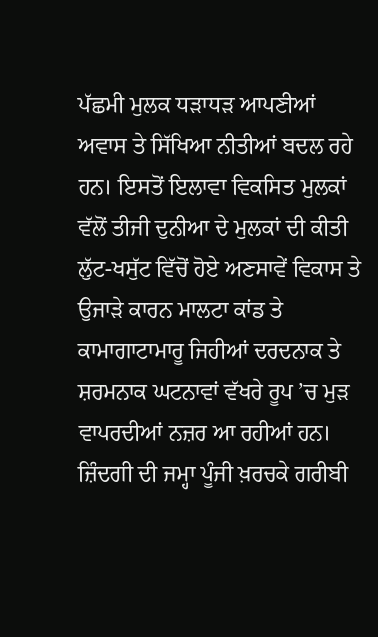ਪੱਛਮੀ ਮੁਲਕ ਧੜਾਧੜ ਆਪਣੀਆਂ ਅਵਾਸ ਤੇ ਸਿੱਖਿਆ ਨੀਤੀਆਂ ਬਦਲ ਰਹੇ ਹਨ। ਇਸਤੋਂ ਇਲਾਵਾ ਵਿਕਸਿਤ ਮੁਲਕਾਂ ਵੱਲੋਂ ਤੀਜੀ ਦੁਨੀਆ ਦੇ ਮੁਲਕਾਂ ਦੀ ਕੀਤੀ ਲੁੱਟ-ਖਸੁੱਟ ਵਿੱਚੋਂ ਹੋਏ ਅਣਸਾਵੇਂ ਵਿਕਾਸ ਤੇ ਉਜਾੜੇ ਕਾਰਨ ਮਾਲਟਾ ਕਾਂਡ ਤੇ ਕਾਮਾਗਾਟਾਮਾਰੂ ਜਿਹੀਆਂ ਦਰਦਨਾਕ ਤੇ ਸ਼ਰਮਨਾਕ ਘਟਨਾਵਾਂ ਵੱਖਰੇ ਰੂਪ ’ਚ ਮੁੜ ਵਾਪਰਦੀਆਂ ਨਜ਼ਰ ਆ ਰਹੀਆਂ ਹਨ। ਜ਼ਿੰਦਗੀ ਦੀ ਜਮ੍ਹਾ ਪੂੰਜੀ ਖ਼ਰਚਕੇ ਗਰੀਬੀ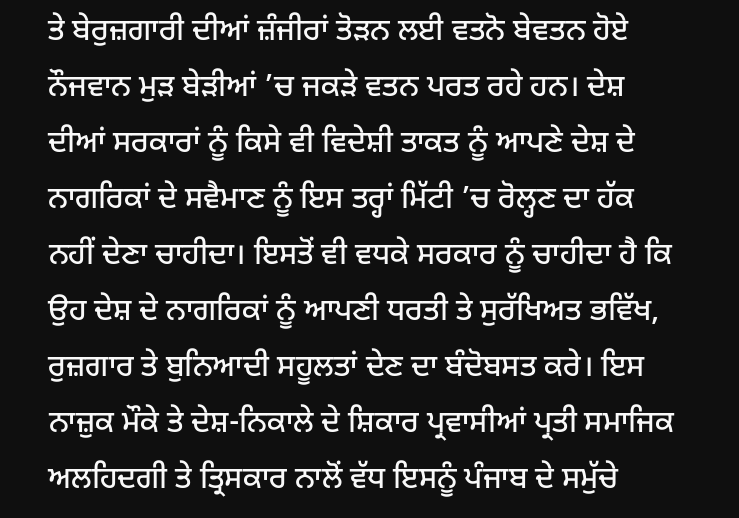ਤੇ ਬੇਰੁਜ਼ਗਾਰੀ ਦੀਆਂ ਜ਼ੰਜੀਰਾਂ ਤੋੜਨ ਲਈ ਵਤਨੋ ਬੇਵਤਨ ਹੋਏ ਨੌਜਵਾਨ ਮੁੜ ਬੇੜੀਆਂ ’ਚ ਜਕੜੇ ਵਤਨ ਪਰਤ ਰਹੇ ਹਨ। ਦੇਸ਼ ਦੀਆਂ ਸਰਕਾਰਾਂ ਨੂੰ ਕਿਸੇ ਵੀ ਵਿਦੇਸ਼ੀ ਤਾਕਤ ਨੂੰ ਆਪਣੇ ਦੇਸ਼ ਦੇ ਨਾਗਰਿਕਾਂ ਦੇ ਸਵੈਮਾਣ ਨੂੰ ਇਸ ਤਰ੍ਹਾਂ ਮਿੱਟੀ ’ਚ ਰੋਲ੍ਹਣ ਦਾ ਹੱਕ ਨਹੀਂ ਦੇਣਾ ਚਾਹੀਦਾ। ਇਸਤੋਂ ਵੀ ਵਧਕੇ ਸਰਕਾਰ ਨੂੰ ਚਾਹੀਦਾ ਹੈ ਕਿ ਉਹ ਦੇਸ਼ ਦੇ ਨਾਗਰਿਕਾਂ ਨੂੰ ਆਪਣੀ ਧਰਤੀ ਤੇ ਸੁਰੱਖਿਅਤ ਭਵਿੱਖ, ਰੁਜ਼ਗਾਰ ਤੇ ਬੁਨਿਆਦੀ ਸਹੂਲਤਾਂ ਦੇਣ ਦਾ ਬੰਦੋਬਸਤ ਕਰੇ। ਇਸ ਨਾਜ਼ੁਕ ਮੌਕੇ ਤੇ ਦੇਸ਼-ਨਿਕਾਲੇ ਦੇ ਸ਼ਿਕਾਰ ਪ੍ਰਵਾਸੀਆਂ ਪ੍ਰਤੀ ਸਮਾਜਿਕ ਅਲਹਿਦਗੀ ਤੇ ਤ੍ਰਿਸਕਾਰ ਨਾਲੋਂ ਵੱਧ ਇਸਨੂੰ ਪੰਜਾਬ ਦੇ ਸਮੁੱਚੇ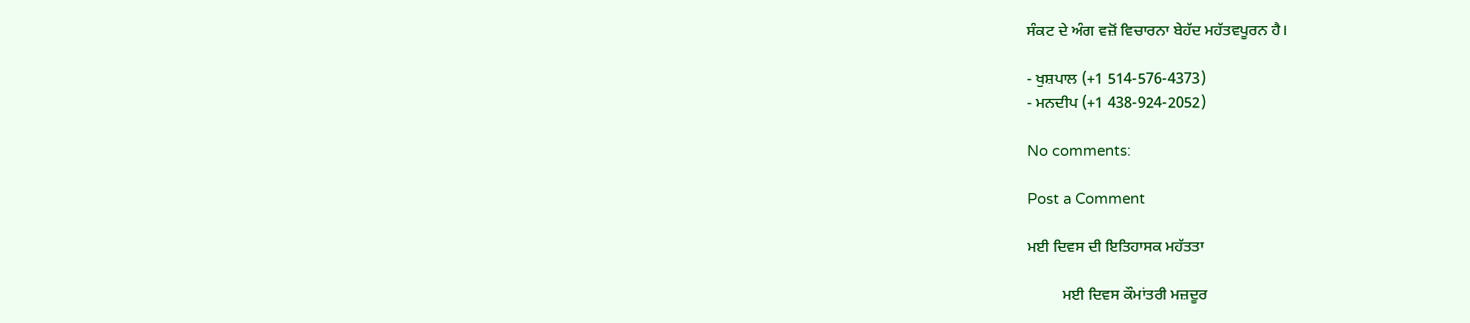ਸੰਕਟ ਦੇ ਅੰਗ ਵਜ਼ੋਂ ਵਿਚਾਰਨਾ ਬੇਹੱਦ ਮਹੱਤਵਪੂਰਨ ਹੈ।

- ਖੁਸ਼ਪਾਲ (+1 514-576-4373)
- ਮਨਦੀਪ (+1 438-924-2052)

No comments:

Post a Comment

ਮਈ ਦਿਵਸ ਦੀ ਇਤਿਹਾਸਕ ਮਹੱਤਤਾ

         ਮਈ ਦਿਵਸ ਕੌਮਾਂਤਰੀ ਮਜ਼ਦੂਰ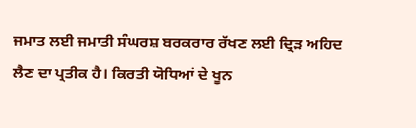ਜਮਾਤ ਲਈ ਜਮਾਤੀ ਸੰਘਰਸ਼ ਬਰਕਰਾਰ ਰੱਖਣ ਲਈ ਦ੍ਰਿੜ ਅਹਿਦ ਲੈਣ ਦਾ ਪ੍ਰਤੀਕ ਹੈ। ਕਿਰਤੀ ਯੋਧਿਆਂ ਦੇ ਖੂਨ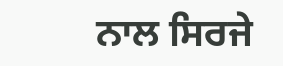ਨਾਲ ਸਿਰਜੇ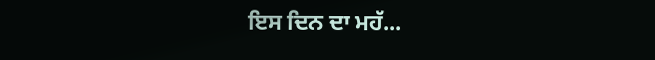ਇਸ ਦਿਨ ਦਾ ਮਹੱ...